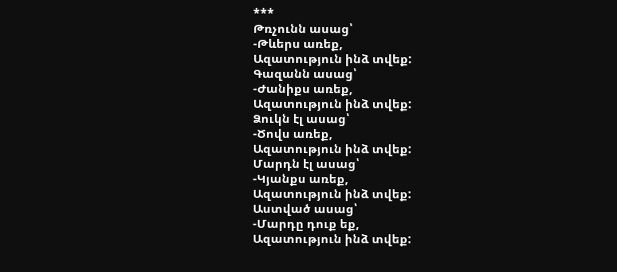***
Թռչունն ասաց՝
-Թևերս առեք,
Ազատություն ինձ տվեք:
Գազանն ասաց՝
-Ժանիքս առեք,
Ազատություն ինձ տվեք:
Ձուկն էլ ասաց՝
-Ծովս առեք,
Ազատություն ինձ տվեք:
Մարդն էլ ասաց՝
-Կյանքս առեք,
Ազատություն ինձ տվեք:
Աստված ասաց՝
-Մարդը դուք եք,
Ազատություն ինձ տվեք: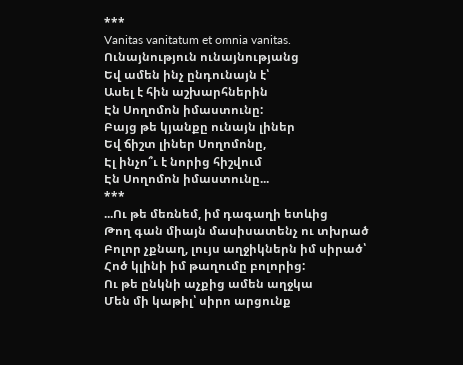***
Vanitas vanitatum et omnia vanitas.
Ունայնություն ունայնությանց
Եվ ամեն ինչ ընդունայն է՝
Ասել է հին աշխարհներին
Էն Սողոմոն իմաստունը:
Բայց թե կյանքը ունայն լիներ
Եվ ճիշտ լիներ Սողոմոնը,
Էլ ինչո՞ւ է նորից հիշվում
Էն Սողոմոն իմաստունը...
***
...Ու թե մեռնեմ, իմ դագաղի ետևից
Թող գան միայն մասիսատենչ ու տխրած
Բոլոր չքնաղ, լույս աղջիկներն իմ սիրած՝
Հոծ կլինի իմ թաղումը բոլորից:
Ու թե ընկնի աչքից ամեն աղջկա
Մեն մի կաթիլ՝ սիրո արցունք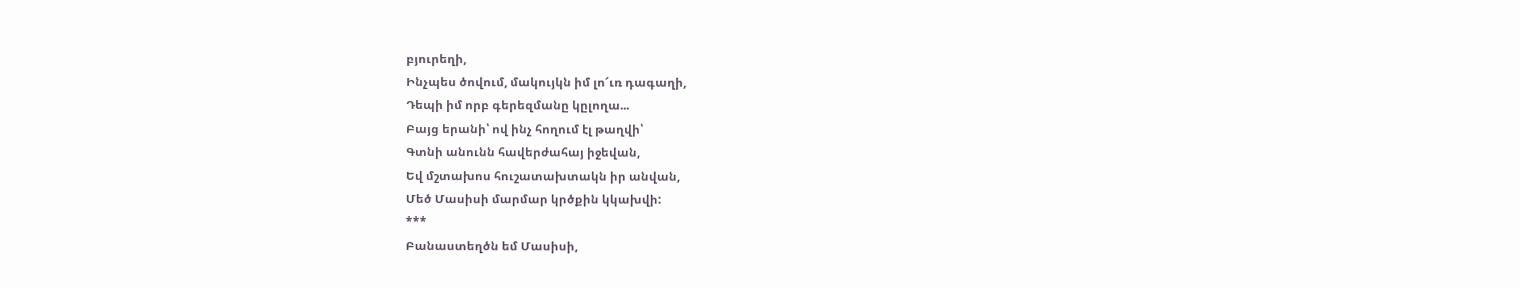բյուրեղի,
Ինչպես ծովում, մակույկն իմ լո՜ւռ դագաղի,
Դեպի իմ որբ գերեզմանը կըլողա...
Բայց երանի՝ ով ինչ հողում էլ թաղվի՝
Գտնի անունն հավերժահայ իջեվան,
Եվ մշտախոս հուշատախտակն իր անվան,
Մեծ Մասիսի մարմար կրծքին կկախվի:
***
Բանաստեղծն եմ Մասիսի,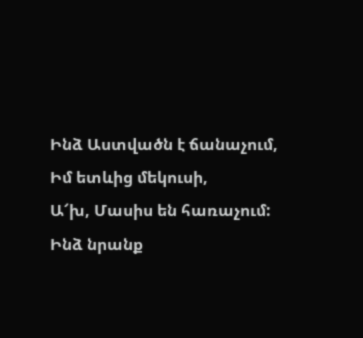Ինձ Աստվածն է ճանաչում,
Իմ ետևից մեկուսի,
Ա՜խ, Մասիս են հառաչում:
Ինձ նրանք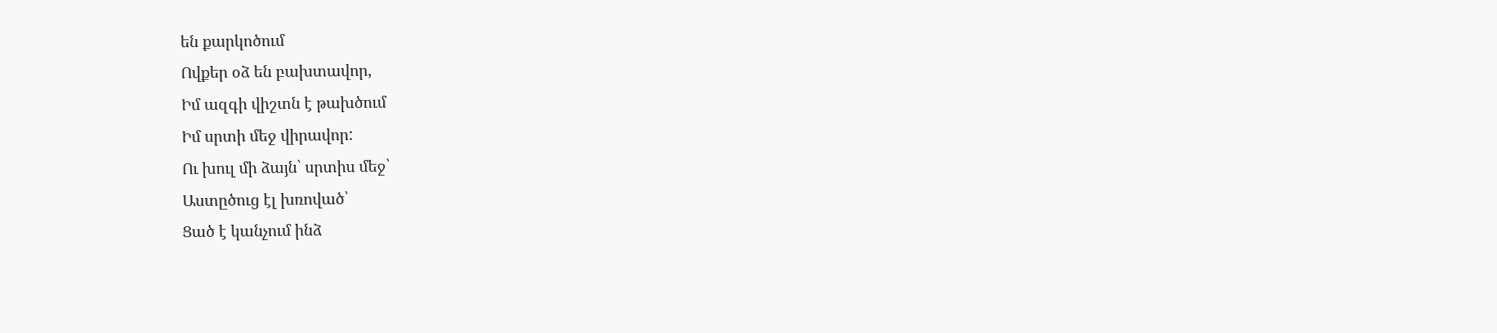են քարկոծում
Ովքեր օձ են բախտավոր,
Իմ ազգի վիշտն է թախծում
Իմ սրտի մեջ վիրավոր:
Ու խուլ մի ձայն՝ սրտիս մեջ՝
Աստըծուց էլ խռոված՝
Ցած է կանչում ինձ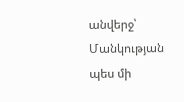անվերջ՝
Մանկության պես մի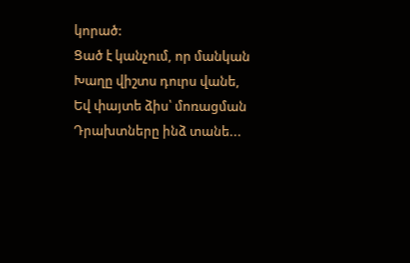կորած:
Ցած է կանչում, որ մանկան
Խաղը վիշտս դուրս վանե,
Եվ փայտե ձիս՝ մոռացման
Դրախտները ինձ տանե...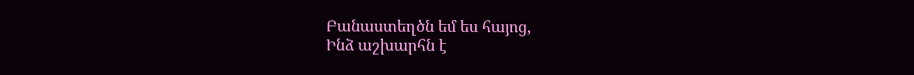Բանաստեղծն եմ ես հայոց,
Ինձ աշխարհն է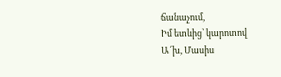ճանաչում,
Իմ ետևից՝ կարոտով
Ա՜խ, Մասիս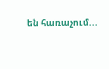են հառաչում...